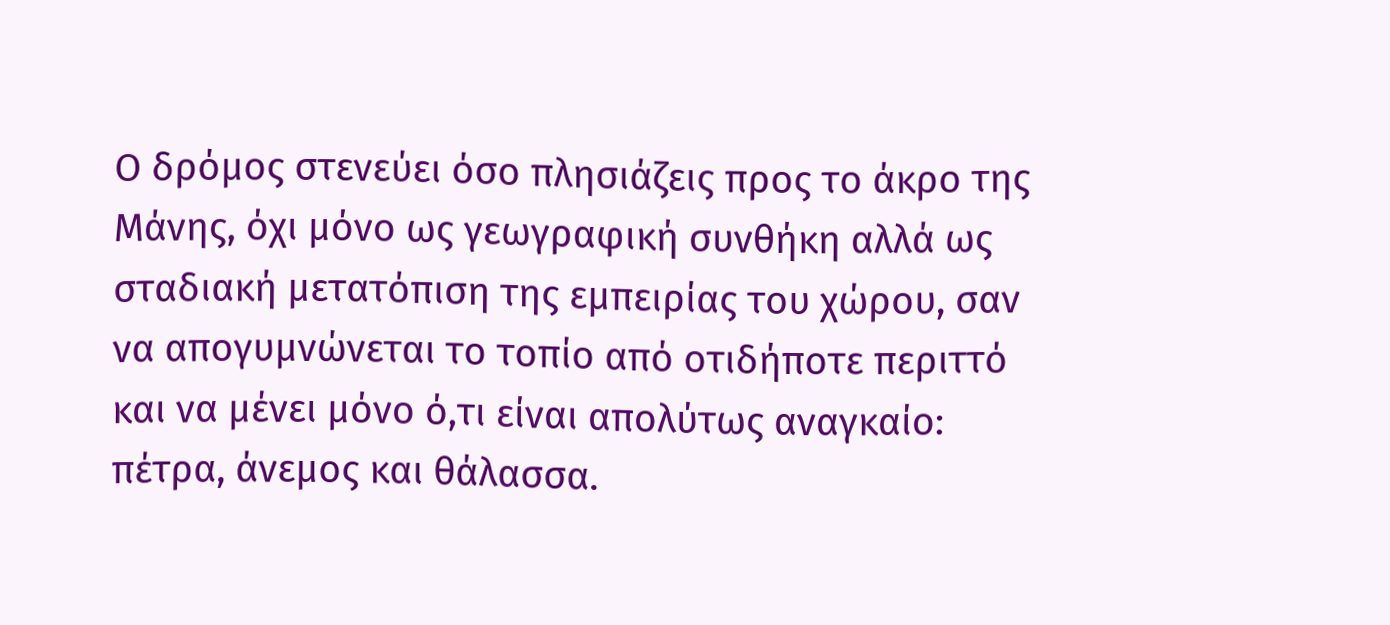Ο δρόμος στενεύει όσο πλησιάζεις προς το άκρο της Μάνης, όχι μόνο ως γεωγραφική συνθήκη αλλά ως σταδιακή μετατόπιση της εμπειρίας του χώρου, σαν να απογυμνώνεται το τοπίο από οτιδήποτε περιττό και να μένει μόνο ό,τι είναι απολύτως αναγκαίο: πέτρα, άνεμος και θάλασσα.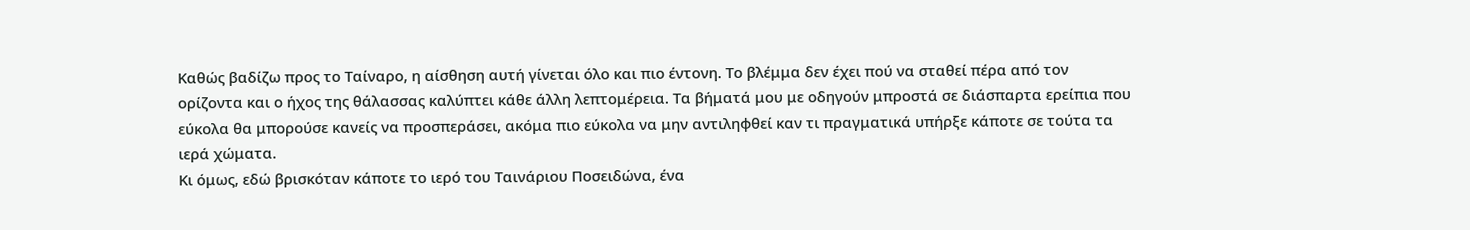Καθώς βαδίζω προς το Ταίναρο, η αίσθηση αυτή γίνεται όλο και πιο έντονη. Το βλέμμα δεν έχει πού να σταθεί πέρα από τον ορίζοντα και ο ήχος της θάλασσας καλύπτει κάθε άλλη λεπτομέρεια. Τα βήματά μου με οδηγούν μπροστά σε διάσπαρτα ερείπια που εύκολα θα μπορούσε κανείς να προσπεράσει, ακόμα πιο εύκολα να μην αντιληφθεί καν τι πραγματικά υπήρξε κάποτε σε τούτα τα ιερά χώματα.
Κι όμως, εδώ βρισκόταν κάποτε το ιερό του Ταινάριου Ποσειδώνα, ένα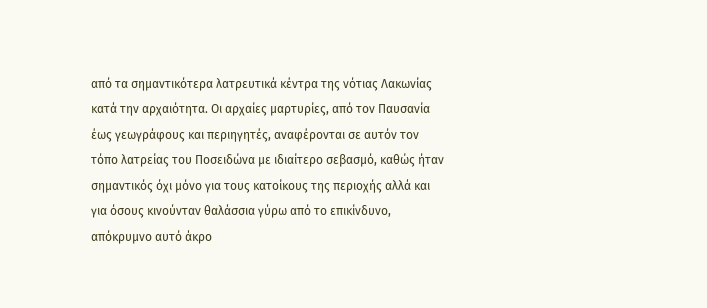από τα σημαντικότερα λατρευτικά κέντρα της νότιας Λακωνίας κατά την αρχαιότητα. Οι αρχαίες μαρτυρίες, από τον Παυσανία έως γεωγράφους και περιηγητές, αναφέρονται σε αυτόν τον τόπο λατρείας του Ποσειδώνα με ιδιαίτερο σεβασμό, καθώς ήταν σημαντικός όχι μόνο για τους κατοίκους της περιοχής αλλά και για όσους κινούνταν θαλάσσια γύρω από το επικίνδυνο, απόκρυμνο αυτό άκρο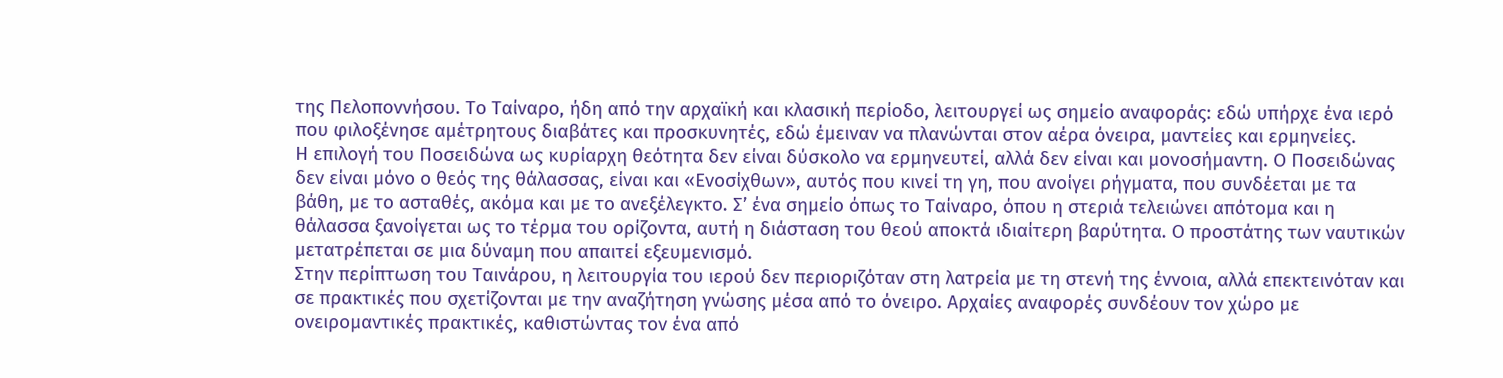της Πελοποννήσου. Το Ταίναρο, ήδη από την αρχαϊκή και κλασική περίοδο, λειτουργεί ως σημείο αναφοράς: εδώ υπήρχε ένα ιερό που φιλοξένησε αμέτρητους διαβάτες και προσκυνητές, εδώ έμειναν να πλανώνται στον αέρα όνειρα, μαντείες και ερμηνείες.
Η επιλογή του Ποσειδώνα ως κυρίαρχη θεότητα δεν είναι δύσκολο να ερμηνευτεί, αλλά δεν είναι και μονοσήμαντη. Ο Ποσειδώνας δεν είναι μόνο ο θεός της θάλασσας, είναι και «Ενοσίχθων», αυτός που κινεί τη γη, που ανοίγει ρήγματα, που συνδέεται με τα βάθη, με το ασταθές, ακόμα και με το ανεξέλεγκτο. Σ’ ένα σημείο όπως το Ταίναρο, όπου η στεριά τελειώνει απότομα και η θάλασσα ξανοίγεται ως το τέρμα του ορίζοντα, αυτή η διάσταση του θεού αποκτά ιδιαίτερη βαρύτητα. Ο προστάτης των ναυτικών μετατρέπεται σε μια δύναμη που απαιτεί εξευμενισμό.
Στην περίπτωση του Ταινάρου, η λειτουργία του ιερού δεν περιοριζόταν στη λατρεία με τη στενή της έννοια, αλλά επεκτεινόταν και σε πρακτικές που σχετίζονται με την αναζήτηση γνώσης μέσα από το όνειρο. Αρχαίες αναφορές συνδέουν τον χώρο με ονειρομαντικές πρακτικές, καθιστώντας τον ένα από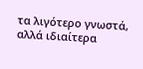τα λιγότερο γνωστά, αλλά ιδιαίτερα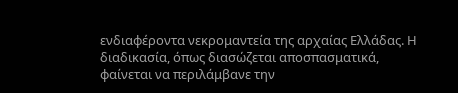ενδιαφέροντα νεκρομαντεία της αρχαίας Ελλάδας. Η διαδικασία, όπως διασώζεται αποσπασματικά, φαίνεται να περιλάμβανε την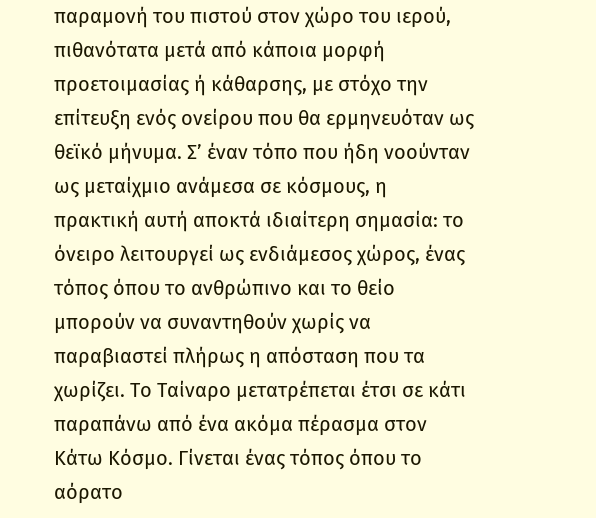παραμονή του πιστού στον χώρο του ιερού, πιθανότατα μετά από κάποια μορφή προετοιμασίας ή κάθαρσης, με στόχο την επίτευξη ενός ονείρου που θα ερμηνευόταν ως θεϊκό μήνυμα. Σ’ έναν τόπο που ήδη νοούνταν ως μεταίχμιο ανάμεσα σε κόσμους, η πρακτική αυτή αποκτά ιδιαίτερη σημασία: το όνειρο λειτουργεί ως ενδιάμεσος χώρος, ένας τόπος όπου το ανθρώπινο και το θείο μπορούν να συναντηθούν χωρίς να παραβιαστεί πλήρως η απόσταση που τα χωρίζει. Το Ταίναρο μετατρέπεται έτσι σε κάτι παραπάνω από ένα ακόμα πέρασμα στον Κάτω Κόσμο. Γίνεται ένας τόπος όπου το αόρατο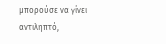μπορούσε να γίνει αντιληπτό,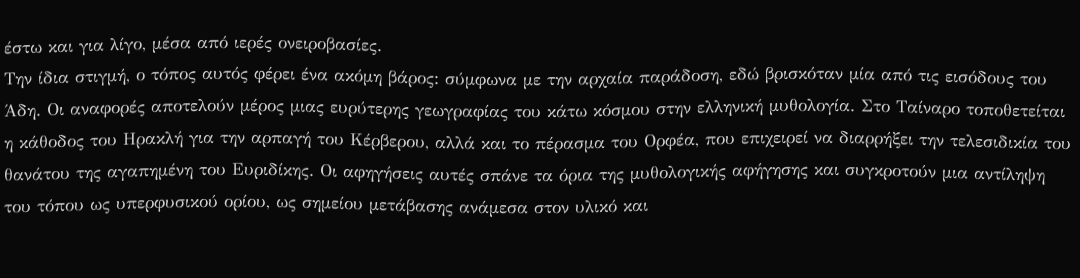έστω και για λίγο, μέσα από ιερές ονειροβασίες.
Την ίδια στιγμή, ο τόπος αυτός φέρει ένα ακόμη βάρος: σύμφωνα με την αρχαία παράδοση, εδώ βρισκόταν μία από τις εισόδους του Άδη. Οι αναφορές αποτελούν μέρος μιας ευρύτερης γεωγραφίας του κάτω κόσμου στην ελληνική μυθολογία. Στο Ταίναρο τοποθετείται η κάθοδος του Ηρακλή για την αρπαγή του Κέρβερου, αλλά και το πέρασμα του Ορφέα, που επιχειρεί να διαρρήξει την τελεσιδικία του θανάτου της αγαπημένη του Ευριδίκης. Οι αφηγήσεις αυτές σπάνε τα όρια της μυθολογικής αφήγησης και συγκροτούν μια αντίληψη του τόπου ως υπερφυσικού ορίου, ως σημείου μετάβασης ανάμεσα στον υλικό και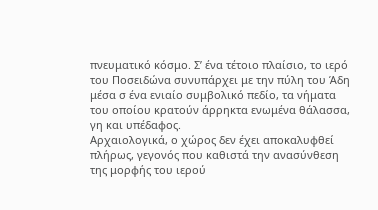πνευματικό κόσμο. Σ’ ένα τέτοιο πλαίσιο, το ιερό του Ποσειδώνα συνυπάρχει με την πύλη του Άδη μέσα σ ένα ενιαίο συμβολικό πεδίο, τα νήματα του οποίου κρατούν άρρηκτα ενωμένα θάλασσα, γη και υπέδαφος.
Αρχαιολογικά, ο χώρος δεν έχει αποκαλυφθεί πλήρως, γεγονός που καθιστά την ανασύνθεση της μορφής του ιερού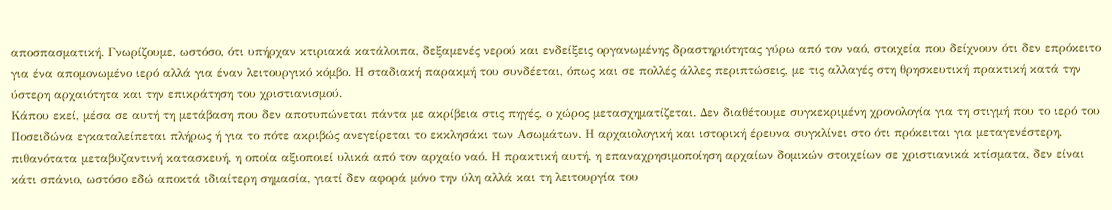αποσπασματική. Γνωρίζουμε, ωστόσο, ότι υπήρχαν κτιριακά κατάλοιπα, δεξαμενές νερού και ενδείξεις οργανωμένης δραστηριότητας γύρω από τον ναό, στοιχεία που δείχνουν ότι δεν επρόκειτο για ένα απομονωμένο ιερό αλλά για έναν λειτουργικό κόμβο. Η σταδιακή παρακμή του συνδέεται, όπως και σε πολλές άλλες περιπτώσεις, με τις αλλαγές στη θρησκευτική πρακτική κατά την ύστερη αρχαιότητα και την επικράτηση του χριστιανισμού.
Κάπου εκεί, μέσα σε αυτή τη μετάβαση που δεν αποτυπώνεται πάντα με ακρίβεια στις πηγές, ο χώρος μετασχηματίζεται. Δεν διαθέτουμε συγκεκριμένη χρονολογία για τη στιγμή που το ιερό του Ποσειδώνα εγκαταλείπεται πλήρως ή για το πότε ακριβώς ανεγείρεται το εκκλησάκι των Ασωμάτων. Η αρχαιολογική και ιστορική έρευνα συγκλίνει στο ότι πρόκειται για μεταγενέστερη, πιθανότατα μεταβυζαντινή κατασκευή, η οποία αξιοποιεί υλικά από τον αρχαίο ναό. Η πρακτική αυτή, η επαναχρησιμοποίηση αρχαίων δομικών στοιχείων σε χριστιανικά κτίσματα, δεν είναι κάτι σπάνιο, ωστόσο εδώ αποκτά ιδιαίτερη σημασία, γιατί δεν αφορά μόνο την ύλη αλλά και τη λειτουργία του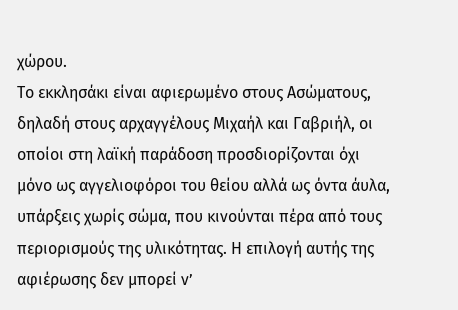χώρου.
Το εκκλησάκι είναι αφιερωμένο στους Ασώματους, δηλαδή στους αρχαγγέλους Μιχαήλ και Γαβριήλ, οι οποίοι στη λαϊκή παράδοση προσδιορίζονται όχι μόνο ως αγγελιοφόροι του θείου αλλά ως όντα άυλα, υπάρξεις χωρίς σώμα, που κινούνται πέρα από τους περιορισμούς της υλικότητας. Η επιλογή αυτής της αφιέρωσης δεν μπορεί ν’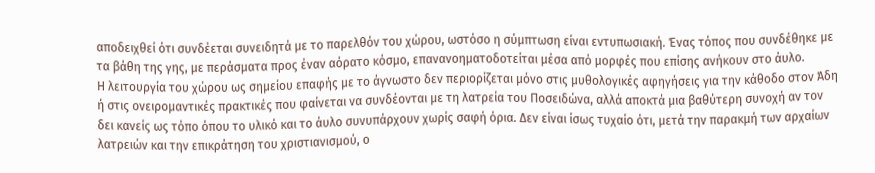αποδειχθεί ότι συνδέεται συνειδητά με το παρελθόν του χώρου, ωστόσο η σύμπτωση είναι εντυπωσιακή. Ένας τόπος που συνδέθηκε με τα βάθη της γης, με περάσματα προς έναν αόρατο κόσμο, επανανοηματοδοτείται μέσα από μορφές που επίσης ανήκουν στο άυλο.
Η λειτουργία του χώρου ως σημείου επαφής με το άγνωστο δεν περιορίζεται μόνο στις μυθολογικές αφηγήσεις για την κάθοδο στον Άδη ή στις ονειρομαντικές πρακτικές που φαίνεται να συνδέονται με τη λατρεία του Ποσειδώνα, αλλά αποκτά μια βαθύτερη συνοχή αν τον δει κανείς ως τόπο όπου το υλικό και το άυλο συνυπάρχουν χωρίς σαφή όρια. Δεν είναι ίσως τυχαίο ότι, μετά την παρακμή των αρχαίων λατρειών και την επικράτηση του χριστιανισμού, ο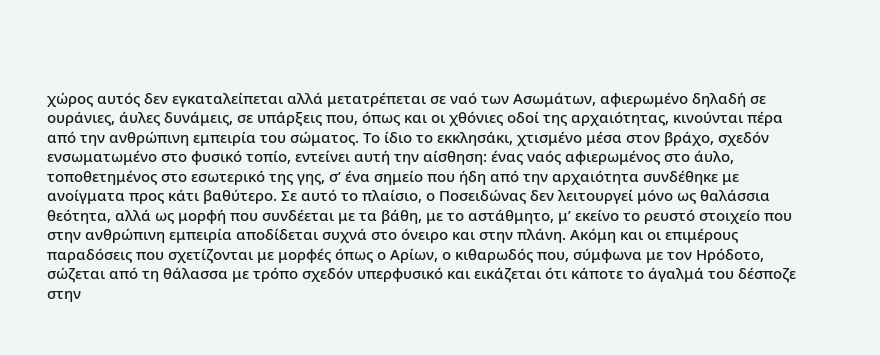χώρος αυτός δεν εγκαταλείπεται αλλά μετατρέπεται σε ναό των Ασωμάτων, αφιερωμένο δηλαδή σε ουράνιες, άυλες δυνάμεις, σε υπάρξεις που, όπως και οι χθόνιες οδοί της αρχαιότητας, κινούνται πέρα από την ανθρώπινη εμπειρία του σώματος. Το ίδιο το εκκλησάκι, χτισμένο μέσα στον βράχο, σχεδόν ενσωματωμένο στο φυσικό τοπίο, εντείνει αυτή την αίσθηση: ένας ναός αφιερωμένος στο άυλο, τοποθετημένος στο εσωτερικό της γης, σ’ ένα σημείο που ήδη από την αρχαιότητα συνδέθηκε με ανοίγματα προς κάτι βαθύτερο. Σε αυτό το πλαίσιο, ο Ποσειδώνας δεν λειτουργεί μόνο ως θαλάσσια θεότητα, αλλά ως μορφή που συνδέεται με τα βάθη, με το αστάθμητο, μ’ εκείνο το ρευστό στοιχείο που στην ανθρώπινη εμπειρία αποδίδεται συχνά στο όνειρο και στην πλάνη. Ακόμη και οι επιμέρους παραδόσεις που σχετίζονται με μορφές όπως ο Αρίων, ο κιθαρωδός που, σύμφωνα με τον Ηρόδοτο, σώζεται από τη θάλασσα με τρόπο σχεδόν υπερφυσικό και εικάζεται ότι κάποτε το άγαλμά του δέσποζε στην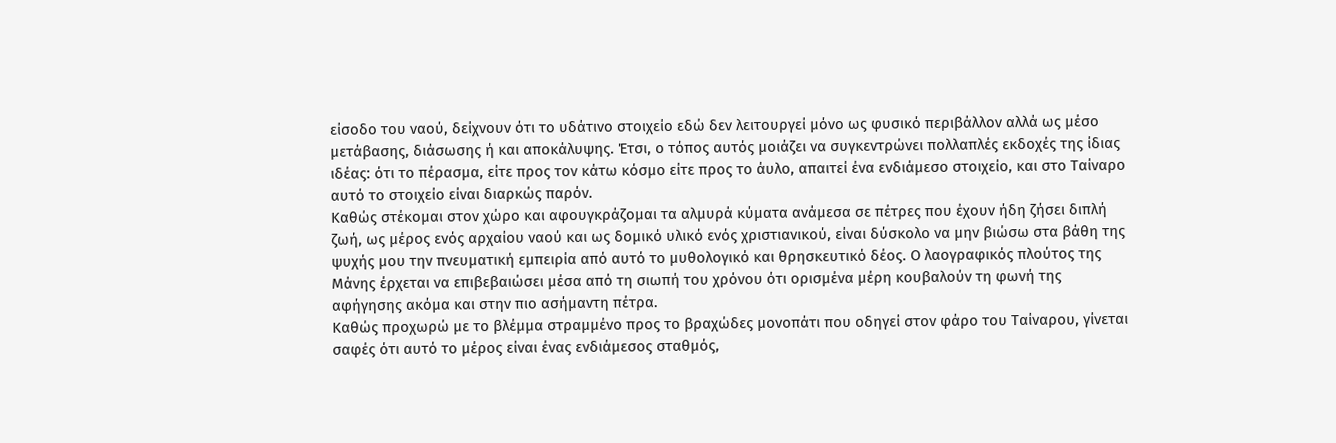είσοδο του ναού, δείχνουν ότι το υδάτινο στοιχείο εδώ δεν λειτουργεί μόνο ως φυσικό περιβάλλον αλλά ως μέσο μετάβασης, διάσωσης ή και αποκάλυψης. Έτσι, ο τόπος αυτός μοιάζει να συγκεντρώνει πολλαπλές εκδοχές της ίδιας ιδέας: ότι το πέρασμα, είτε προς τον κάτω κόσμο είτε προς το άυλο, απαιτεί ένα ενδιάμεσο στοιχείο, και στο Ταίναρο αυτό το στοιχείο είναι διαρκώς παρόν.
Καθώς στέκομαι στον χώρο και αφουγκράζομαι τα αλμυρά κύματα ανάμεσα σε πέτρες που έχουν ήδη ζήσει διπλή ζωή, ως μέρος ενός αρχαίου ναού και ως δομικό υλικό ενός χριστιανικού, είναι δύσκολο να μην βιώσω στα βάθη της ψυχής μου την πνευματική εμπειρία από αυτό το μυθολογικό και θρησκευτικό δέος. Ο λαογραφικός πλούτος της Μάνης έρχεται να επιβεβαιώσει μέσα από τη σιωπή του χρόνου ότι ορισμένα μέρη κουβαλούν τη φωνή της αφήγησης ακόμα και στην πιο ασήμαντη πέτρα.
Καθώς προχωρώ με το βλέμμα στραμμένο προς το βραχώδες μονοπάτι που οδηγεί στον φάρο του Ταίναρου, γίνεται σαφές ότι αυτό το μέρος είναι ένας ενδιάμεσος σταθμός,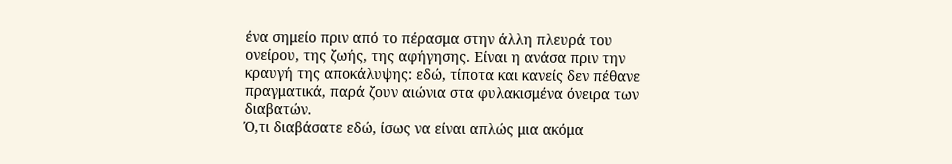ένα σημείο πριν από το πέρασμα στην άλλη πλευρά του ονείρου, της ζωής, της αφήγησης. Είναι η ανάσα πριν την κραυγή της αποκάλυψης: εδώ, τίποτα και κανείς δεν πέθανε πραγματικά, παρά ζουν αιώνια στα φυλακισμένα όνειρα των διαβατών.
Ό,τι διαβάσατε εδώ, ίσως να είναι απλώς μια ακόμα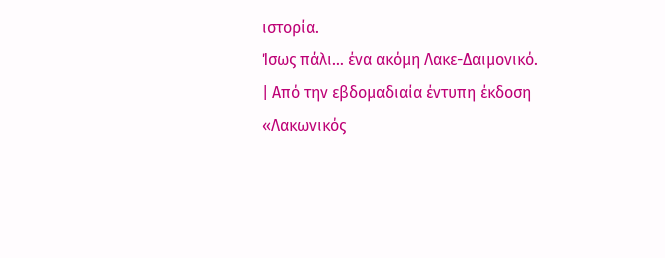ιστορία.
Ίσως πάλι… ένα ακόμη Λακε-Δαιμονικό.
| Από την εβδομαδιαία έντυπη έκδοση «Λακωνικός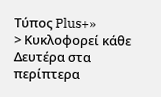Τύπος Plus+»
> Κυκλοφορεί κάθε Δευτέρα στα περίπτερα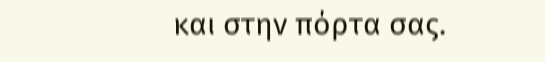και στην πόρτα σας.